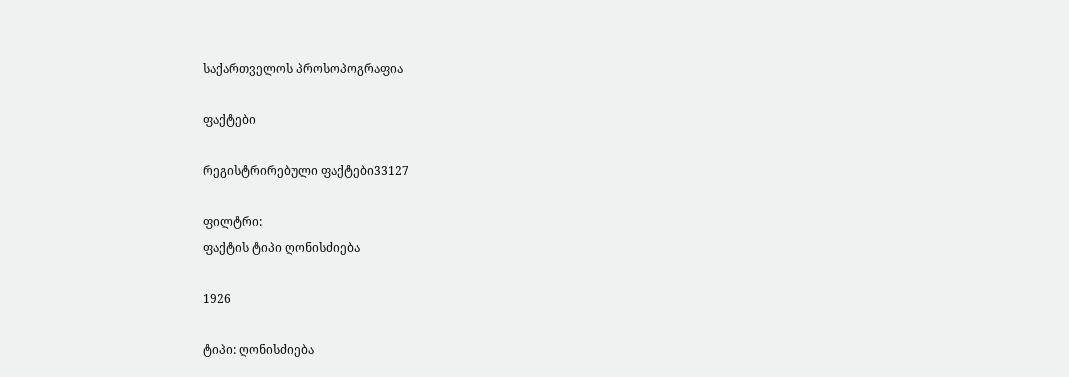საქართველოს პროსოპოგრაფია

ფაქტები

რეგისტრირებული ფაქტები33127

ფილტრი:
ფაქტის ტიპი ღონისძიება

1926

ტიპი: ღონისძიება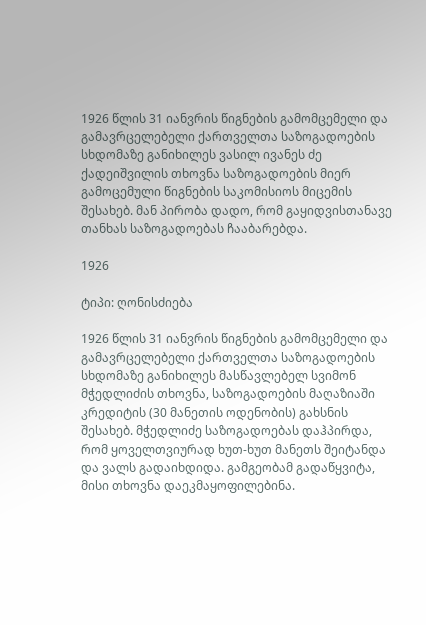1926 წლის 31 იანვრის წიგნების გამომცემელი და გამავრცელებელი ქართველთა საზოგადოების სხდომაზე განიხილეს ვასილ ივანეს ძე ქადეიშვილის თხოვნა საზოგადოების მიერ გამოცემული წიგნების საკომისიოს მიცემის შესახებ. მან პირობა დადო, რომ გაყიდვისთანავე თანხას საზოგადოებას ჩააბარებდა.

1926

ტიპი: ღონისძიება

1926 წლის 31 იანვრის წიგნების გამომცემელი და გამავრცელებელი ქართველთა საზოგადოების სხდომაზე განიხილეს მასწავლებელ სვიმონ მჭედლიძის თხოვნა, საზოგადოების მაღაზიაში კრედიტის (30 მანეთის ოდენობის) გახსნის შესახებ. მჭედლიძე საზოგადოებას დაჰპირდა, რომ ყოველთვიურად ხუთ-ხუთ მანეთს შეიტანდა და ვალს გადაიხდიდა. გამგეობამ გადაწყვიტა, მისი თხოვნა დაეკმაყოფილებინა.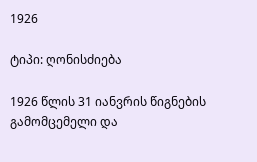1926

ტიპი: ღონისძიება

1926 წლის 31 იანვრის წიგნების გამომცემელი და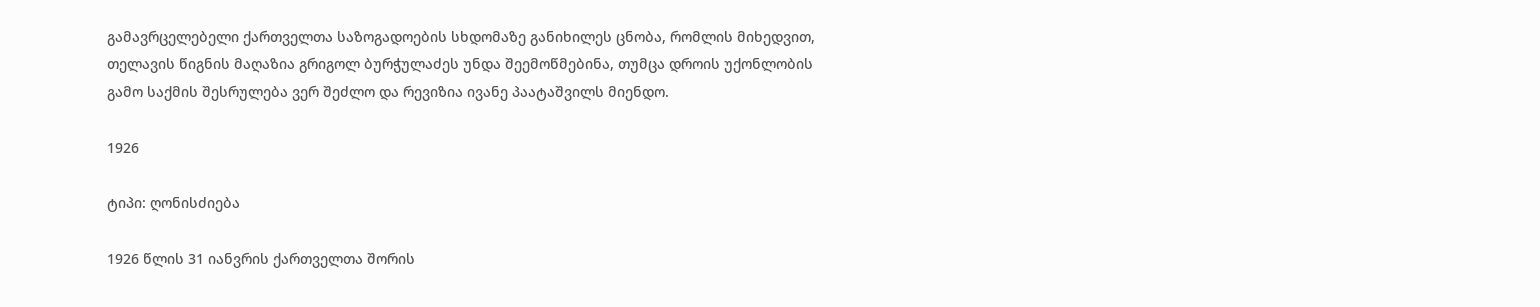გამავრცელებელი ქართველთა საზოგადოების სხდომაზე განიხილეს ცნობა, რომლის მიხედვით, თელავის წიგნის მაღაზია გრიგოლ ბურჭულაძეს უნდა შეემოწმებინა, თუმცა დროის უქონლობის გამო საქმის შესრულება ვერ შეძლო და რევიზია ივანე პაატაშვილს მიენდო.

1926

ტიპი: ღონისძიება

1926 წლის 31 იანვრის ქართველთა შორის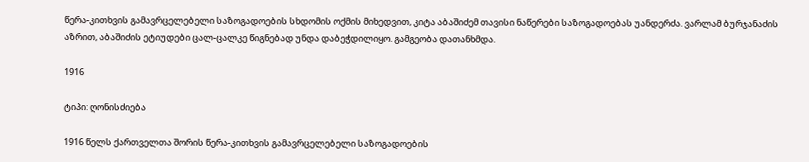წერა-კითხვის გამავრცელებელი საზოგადოების სხდომის ოქმის მიხედვით, კიტა აბაშიძემ თავისი ნაწერები საზოგადოებას უანდერძა. ვარლამ ბურჯანაძის აზრით, აბაშიძის ეტიუდები ცალ-ცალკე წიგნებად უნდა დაბეჭდილიყო. გამგეობა დათანხმდა.

1916

ტიპი: ღონისძიება

1916 წელს ქართველთა შორის წერა-კითხვის გამავრცელებელი საზოგადოების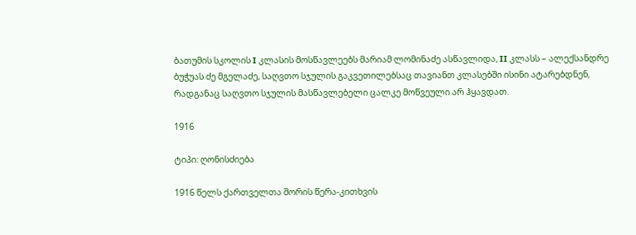ბათუმის სკოლის I კლასის მოსწავლეებს მარიამ ლომინაძე ასწავლიდა, II კლასს – ალექსანდრე ბუჭუას ძე მგელაძე, საღვთო სჯულის გაკვეთილებსაც თავიანთ კლასებში ისინი ატარებდნენ, რადგანაც საღვთო სჯულის მასწავლებელი ცალკე მოწვეული არ ჰყავდათ.

1916

ტიპი: ღონისძიება

1916 წელს ქართველთა შორის წერა-კითხვის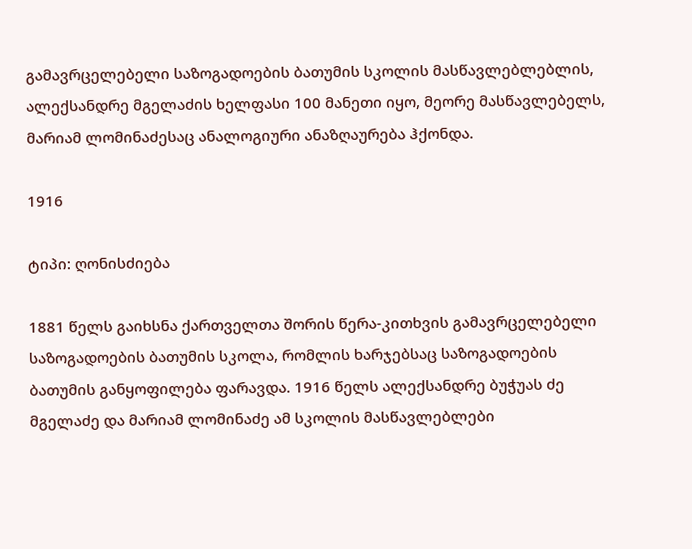გამავრცელებელი საზოგადოების ბათუმის სკოლის მასწავლებლებლის, ალექსანდრე მგელაძის ხელფასი 100 მანეთი იყო, მეორე მასწავლებელს, მარიამ ლომინაძესაც ანალოგიური ანაზღაურება ჰქონდა.

1916

ტიპი: ღონისძიება

1881 წელს გაიხსნა ქართველთა შორის წერა-კითხვის გამავრცელებელი საზოგადოების ბათუმის სკოლა, რომლის ხარჯებსაც საზოგადოების ბათუმის განყოფილება ფარავდა. 1916 წელს ალექსანდრე ბუჭუას ძე მგელაძე და მარიამ ლომინაძე ამ სკოლის მასწავლებლები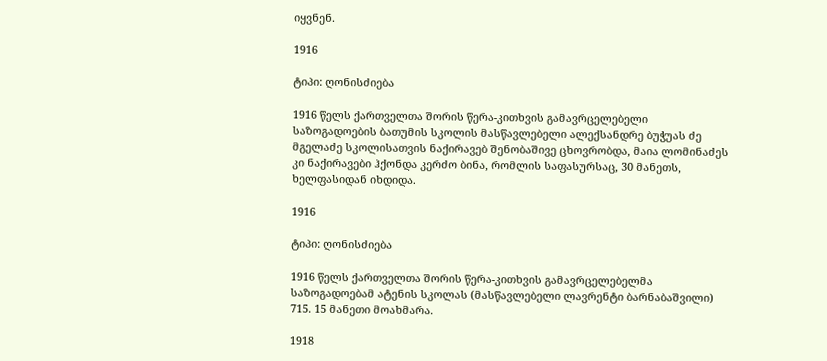იყვნენ.

1916

ტიპი: ღონისძიება

1916 წელს ქართველთა შორის წერა-კითხვის გამავრცელებელი საზოგადოების ბათუმის სკოლის მასწავლებელი ალექსანდრე ბუჭუას ძე მგელაძე სკოლისათვის ნაქირავებ შენობაშივე ცხოვრობდა, მაია ლომინაძეს კი ნაქირავები ჰქონდა კერძო ბინა, რომლის საფასურსაც, 30 მანეთს, ხელფასიდან იხდიდა.

1916

ტიპი: ღონისძიება

1916 წელს ქართველთა შორის წერა-კითხვის გამავრცელებელმა საზოგადოებამ ატენის სკოლას (მასწავლებელი ლავრენტი ბარნაბაშვილი) 715. 15 მანეთი მოახმარა.

1918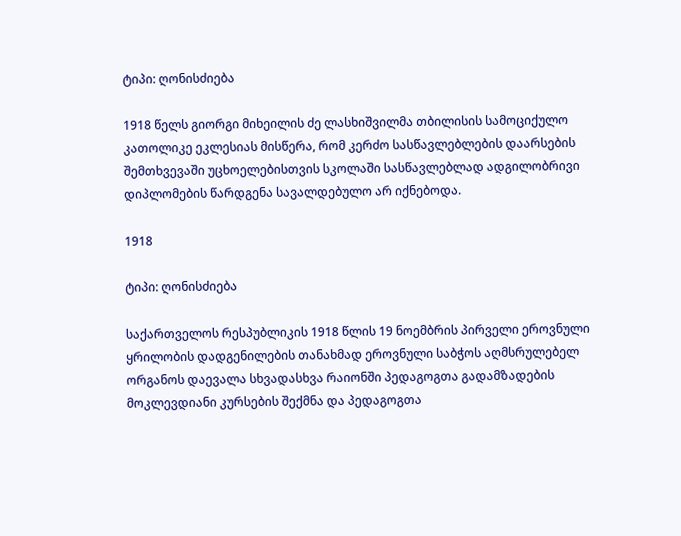ტიპი: ღონისძიება

1918 წელს გიორგი მიხეილის ძე ლასხიშვილმა თბილისის სამოციქულო კათოლიკე ეკლესიას მისწერა, რომ კერძო სასწავლებლების დაარსების შემთხვევაში უცხოელებისთვის სკოლაში სასწავლებლად ადგილობრივი დიპლომების წარდგენა სავალდებულო არ იქნებოდა.

1918

ტიპი: ღონისძიება

საქართველოს რესპუბლიკის 1918 წლის 19 ნოემბრის პირველი ეროვნული ყრილობის დადგენილების თანახმად ეროვნული საბჭოს აღმსრულებელ ორგანოს დაევალა სხვადასხვა რაიონში პედაგოგთა გადამზადების მოკლევდიანი კურსების შექმნა და პედაგოგთა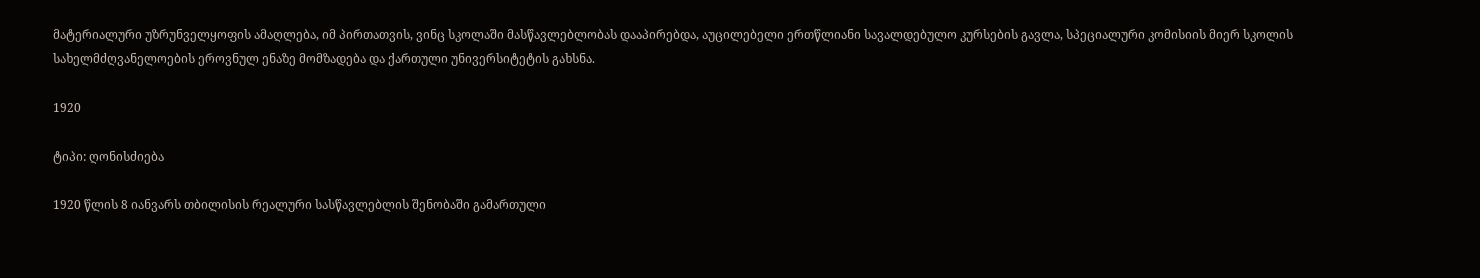მატერიალური უზრუნველყოფის ამაღლება, იმ პირთათვის, ვინც სკოლაში მასწავლებლობას დააპირებდა, აუცილებელი ერთწლიანი სავალდებულო კურსების გავლა, სპეციალური კომისიის მიერ სკოლის სახელმძღვანელოების ეროვნულ ენაზე მომზადება და ქართული უნივერსიტეტის გახსნა.

1920

ტიპი: ღონისძიება

1920 წლის 8 იანვარს თბილისის რეალური სასწავლებლის შენობაში გამართული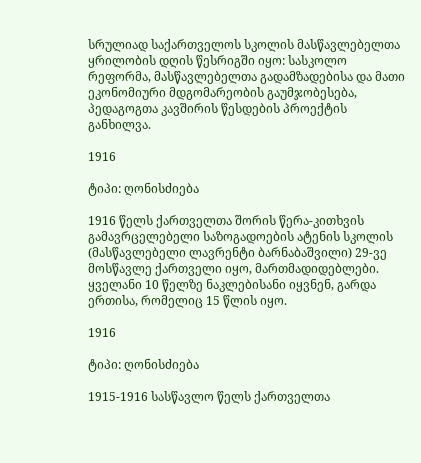სრულიად საქართველოს სკოლის მასწავლებელთა ყრილობის დღის წესრიგში იყო: სასკოლო რეფორმა, მასწავლებელთა გადამზადებისა და მათი ეკონომიური მდგომარეობის გაუმჯობესება, პედაგოგთა კავშირის წესდების პროექტის განხილვა.

1916

ტიპი: ღონისძიება

1916 წელს ქართველთა შორის წერა-კითხვის გამავრცელებელი საზოგადოების ატენის სკოლის (მასწავლებელი ლავრენტი ბარნაბაშვილი) 29-ვე მოსწავლე ქართველი იყო, მართმადიდებლები. ყველანი 10 წელზე ნაკლებისანი იყვნენ, გარდა ერთისა, რომელიც 15 წლის იყო.

1916

ტიპი: ღონისძიება

1915-1916 სასწავლო წელს ქართველთა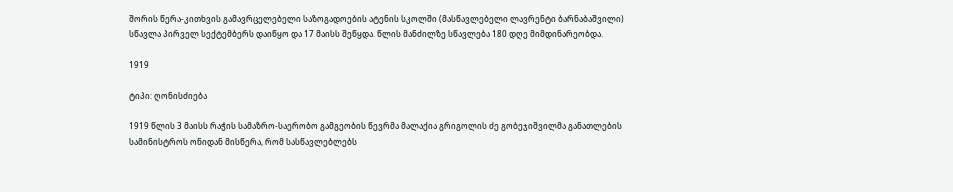შორის წერა-კითხვის გამავრცელებელი საზოგადოების ატენის სკოლში (მასწავლებელი ლავრენტი ბარნაბაშვილი) სწავლა პირველ სექტემბერს დაიწყო და 17 მაისს შეწყდა. წლის მანძილზე სწავლება 180 დღე მიმდინარეობდა.

1919

ტიპი: ღონისძიება

1919 წლის 3 მაისს რაჭის სამაზრო-საერობო გამგეობის წევრმა მალაქია გრიგოლის ძე გობეჯიშვილმა განათლების სამინისტროს ონიდან მისწერა, რომ სასწავლებლებს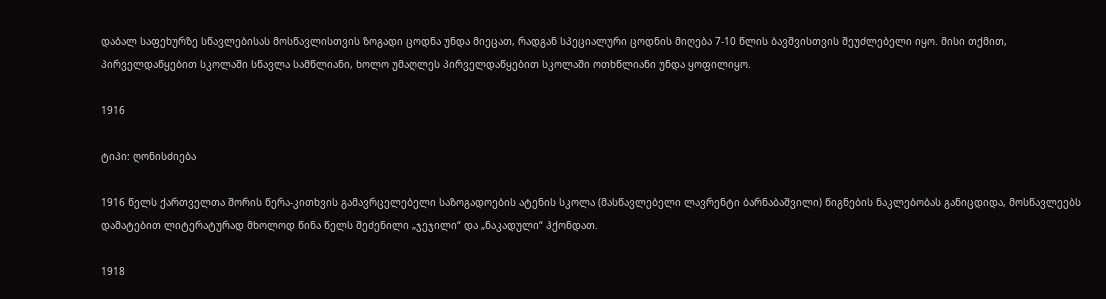დაბალ საფეხურზე სწავლებისას მოსწავლისთვის ზოგადი ცოდნა უნდა მიეცათ, რადგან სპეციალური ცოდნის მიღება 7-10 წლის ბავშვისთვის შეუძლებელი იყო. მისი თქმით, პირველდაწყებით სკოლაში სწავლა სამწლიანი, ხოლო უმაღლეს პირველდაწყებით სკოლაში ოთხწლიანი უნდა ყოფილიყო.

1916

ტიპი: ღონისძიება

1916 წელს ქართველთა შორის წერა-კითხვის გამავრცელებელი საზოგადოების ატენის სკოლა (მასწავლებელი ლავრენტი ბარნაბაშვილი) წიგნების ნაკლებობას განიცდიდა, მოსწავლეებს დამატებით ლიტერატურად მხოლოდ წინა წელს შეძენილი „ჯეჯილი“ და „ნაკადული“ ჰქონდათ.

1918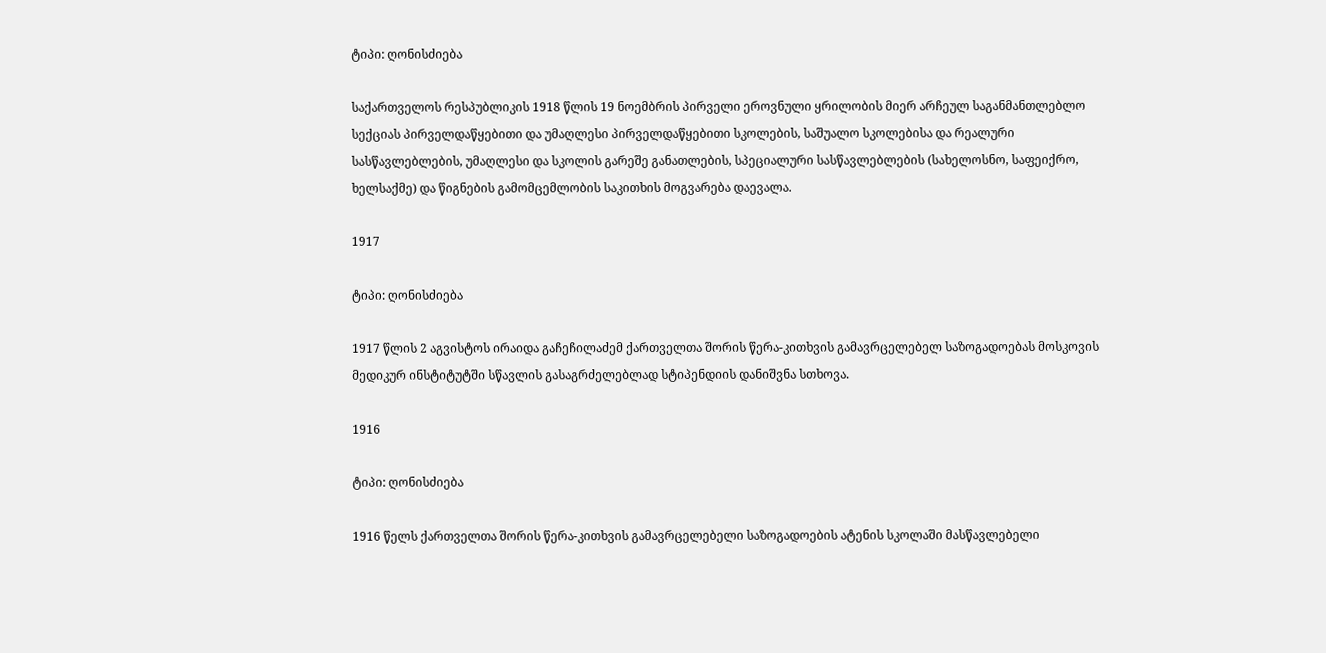ტიპი: ღონისძიება

საქართველოს რესპუბლიკის 1918 წლის 19 ნოემბრის პირველი ეროვნული ყრილობის მიერ არჩეულ საგანმანთლებლო სექციას პირველდაწყებითი და უმაღლესი პირველდაწყებითი სკოლების, საშუალო სკოლებისა და რეალური სასწავლებლების, უმაღლესი და სკოლის გარეშე განათლების, სპეციალური სასწავლებლების (სახელოსნო, საფეიქრო, ხელსაქმე) და წიგნების გამომცემლობის საკითხის მოგვარება დაევალა.

1917

ტიპი: ღონისძიება

1917 წლის 2 აგვისტოს ირაიდა გაჩეჩილაძემ ქართველთა შორის წერა-კითხვის გამავრცელებელ საზოგადოებას მოსკოვის მედიკურ ინსტიტუტში სწავლის გასაგრძელებლად სტიპენდიის დანიშვნა სთხოვა.

1916

ტიპი: ღონისძიება

1916 წელს ქართველთა შორის წერა-კითხვის გამავრცელებელი საზოგადოების ატენის სკოლაში მასწავლებელი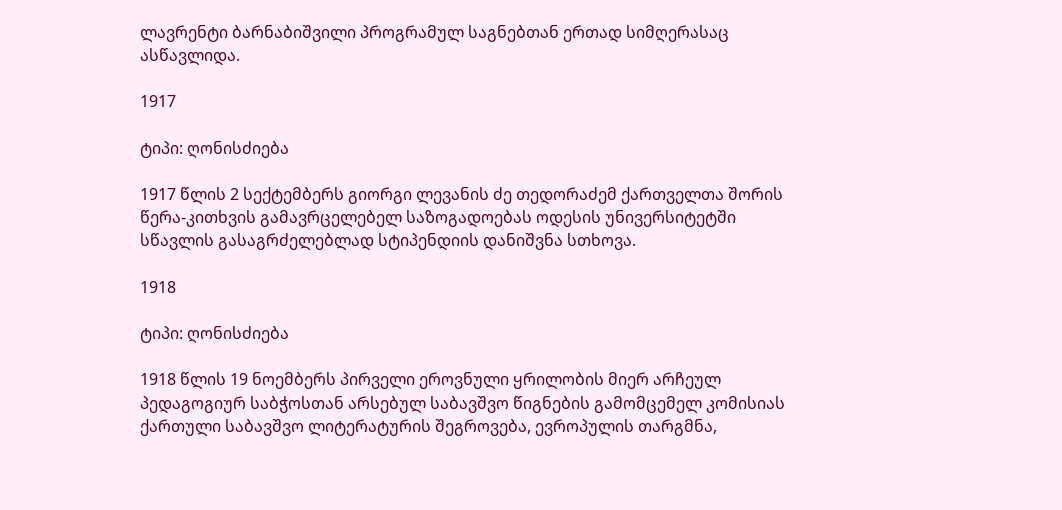ლავრენტი ბარნაბიშვილი პროგრამულ საგნებთან ერთად სიმღერასაც ასწავლიდა.

1917

ტიპი: ღონისძიება

1917 წლის 2 სექტემბერს გიორგი ლევანის ძე თედორაძემ ქართველთა შორის წერა-კითხვის გამავრცელებელ საზოგადოებას ოდესის უნივერსიტეტში სწავლის გასაგრძელებლად სტიპენდიის დანიშვნა სთხოვა.

1918

ტიპი: ღონისძიება

1918 წლის 19 ნოემბერს პირველი ეროვნული ყრილობის მიერ არჩეულ პედაგოგიურ საბჭოსთან არსებულ საბავშვო წიგნების გამომცემელ კომისიას ქართული საბავშვო ლიტერატურის შეგროვება, ევროპულის თარგმნა,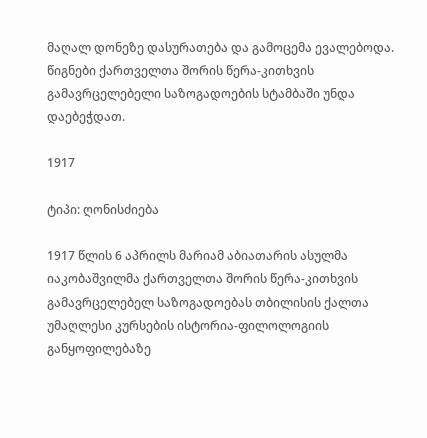მაღალ დონეზე დასურათება და გამოცემა ევალებოდა. წიგნები ქართველთა შორის წერა-კითხვის გამავრცელებელი საზოგადოების სტამბაში უნდა დაებეჭდათ.

1917

ტიპი: ღონისძიება

1917 წლის 6 აპრილს მარიამ აბიათარის ასულმა იაკობაშვილმა ქართველთა შორის წერა-კითხვის გამავრცელებელ საზოგადოებას თბილისის ქალთა უმაღლესი კურსების ისტორია-ფილოლოგიის განყოფილებაზე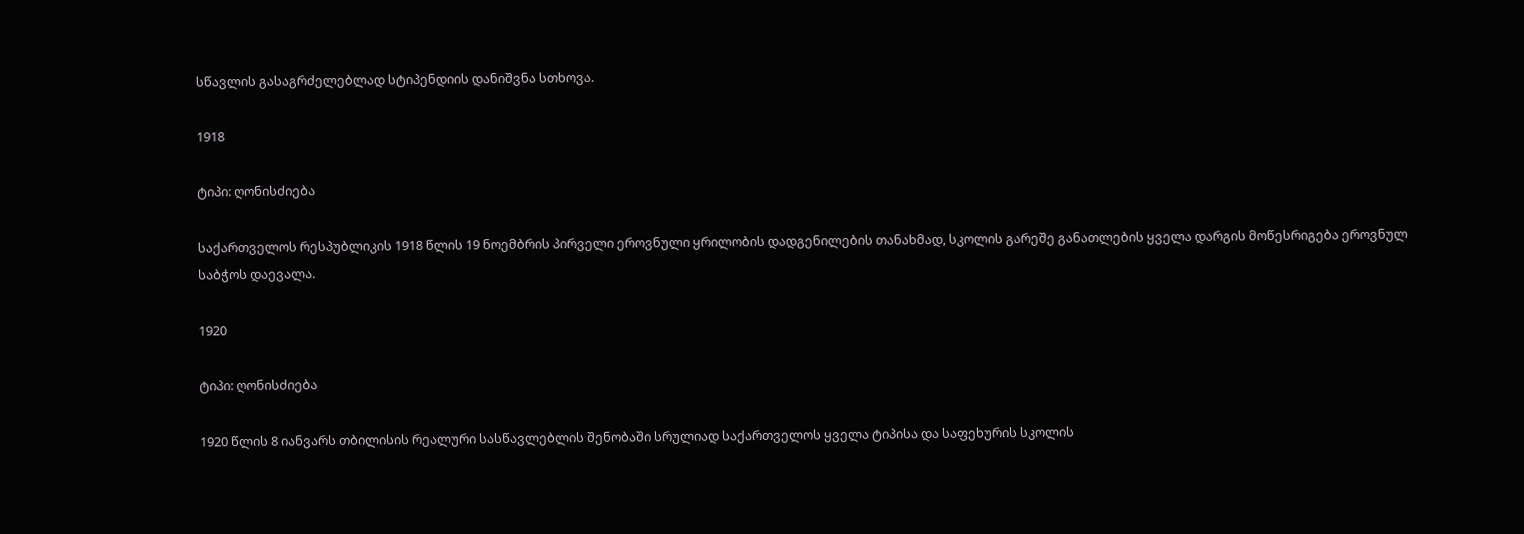სწავლის გასაგრძელებლად სტიპენდიის დანიშვნა სთხოვა.

1918

ტიპი: ღონისძიება

საქართველოს რესპუბლიკის 1918 წლის 19 ნოემბრის პირველი ეროვნული ყრილობის დადგენილების თანახმად, სკოლის გარეშე განათლების ყველა დარგის მოწესრიგება ეროვნულ საბჭოს დაევალა.

1920

ტიპი: ღონისძიება

1920 წლის 8 იანვარს თბილისის რეალური სასწავლებლის შენობაში სრულიად საქართველოს ყველა ტიპისა და საფეხურის სკოლის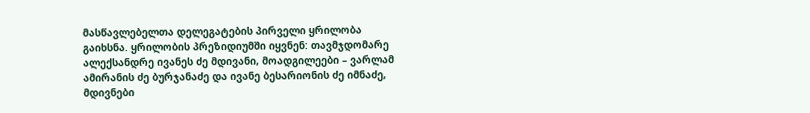მასწავლებელთა დელეგატების პირველი ყრილობა გაიხსნა. ყრილობის პრეზიდიუმში იყვნენ: თავმჯდომარე ალექსანდრე ივანეს ძე მდივანი, მოადგილეები – ვარლამ ამირანის ძე ბურჯანაძე და ივანე ბესარიონის ძე იმნაძე, მდივნები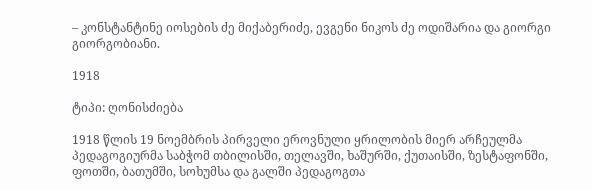– კონსტანტინე იოსების ძე მიქაბერიძე, ევგენი ნიკოს ძე ოდიშარია და გიორგი გიორგობიანი.

1918

ტიპი: ღონისძიება

1918 წლის 19 ნოემბრის პირველი ეროვნული ყრილობის მიერ არჩეულმა პედაგოგიურმა საბჭომ თბილისში, თელავში, ხაშურში, ქუთაისში, ზესტაფონში, ფოთში, ბათუმში, სოხუმსა და გალში პედაგოგთა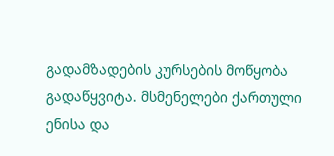გადამზადების კურსების მოწყობა გადაწყვიტა. მსმენელები ქართული ენისა და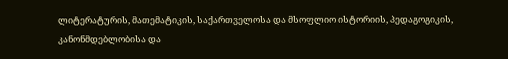ლიტერატურის, მათემატიკის, საქართველოსა და მსოფლიო ისტორიის, პედაგოგიკის, კანონმდებლობისა და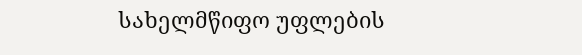სახელმწიფო უფლების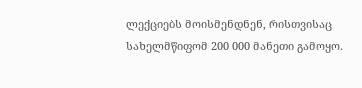ლექციებს მოისმენდნენ, რისთვისაც სახელმწიფომ 200 000 მანეთი გამოყო.